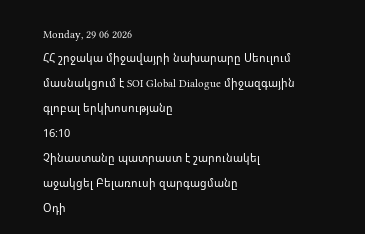Monday, 29 06 2026
ՀՀ շրջակա միջավայրի նախարարը Սեուլում մասնակցում է SOI Global Dialogue միջազգային գլոբալ երկխոսությանը
16:10
Չինաստանը պատրաստ է շարունակել աջակցել Բելառուսի զարգացմանը
Օդի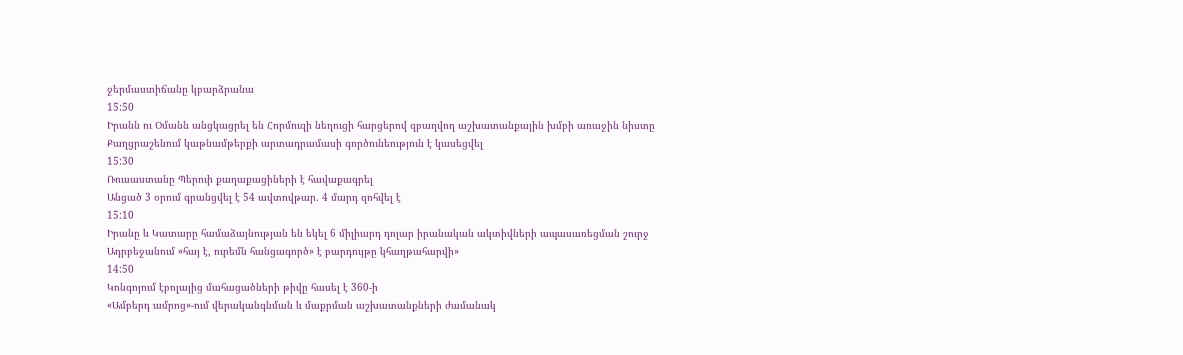ջերմաստիճանը կբարձրանա
15:50
Իրանն ու Օմանն անցկացրել են Հորմուզի նեղուցի հարցերով զբաղվող աշխատանքային խմբի առաջին նիստը
Քաղցրաշենում կաթնամթերքի արտադրամասի գործունեություն է կասեցվել
15:30
Ռուսաստանը Պերուի քաղաքացիների է հավաքագրել
Անցած 3 օրում գրանցվել է 54 ավտովթար․ 4 մարդ զոհվել է
15:10
Իրանը և Կատարը համաձայնության են եկել 6 միլիարդ դոլար իրանական ակտիվների ապասառեցման շուրջ
Ադրբեջանում «հայ է, ուրեմն հանցագործ» է բարդույթը կհաղթահարվի»
14:50
Կոնգոյում էբոլայից մահացածների թիվը հասել է 360-ի
«Ամբերդ ամրոց»-ում վերականգնման և մաքրման աշխատանքների ժամանակ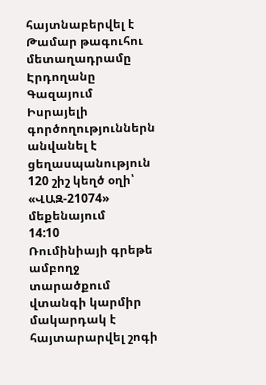հայտնաբերվել է Թամար թագուհու մետաղադրամը
Էրդողանը Գազայում Իսրայելի գործողություններն անվանել է ցեղասպանություն
120 շիշ կեղծ օղի՝ «ՎԱԶ-21074» մեքենայում
14:10
Ռումինիայի գրեթե ամբողջ տարածքում վտանգի կարմիր մակարդակ է հայտարարվել շոգի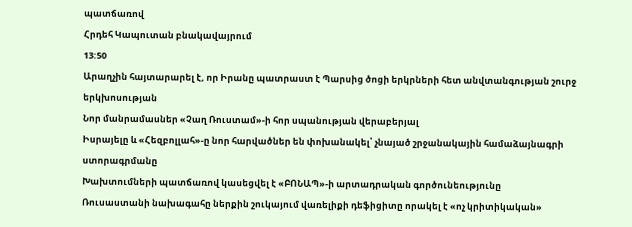պատճառով
Հրդեհ Կապուտան բնակավայրում
13:50
Արաղչին հայտարարել է, որ Իրանը պատրաստ է Պարսից ծոցի երկրների հետ անվտանգության շուրջ երկխոսության
Նոր մանրամասներ «Չաղ Ռուստամ»-ի հոր սպանության վերաբերյալ
Իսրայելը և «Հեզբոլլահ»-ը նոր հարվածներ են փոխանակել՝ չնայած շրջանակային համաձայնագրի ստորագրմանը
Խախտումների պատճառով կասեցվել է «ԲՈՆԱՊ»-ի արտադրական գործունեությունը
Ռուսաստանի նախագահը ներքին շուկայում վառելիքի դեֆիցիտը որակել է «ոչ կրիտիկական»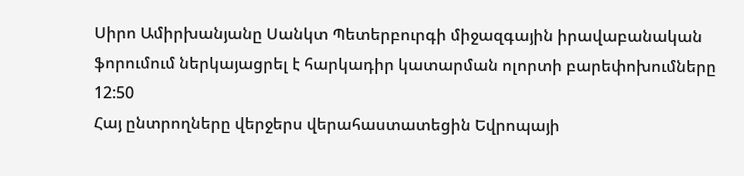Սիրո Ամիրխանյանը Սանկտ Պետերբուրգի միջազգային իրավաբանական ֆորումում ներկայացրել է հարկադիր կատարման ոլորտի բարեփոխումները
12:50
Հայ ընտրողները վերջերս վերահաստատեցին Եվրոպայի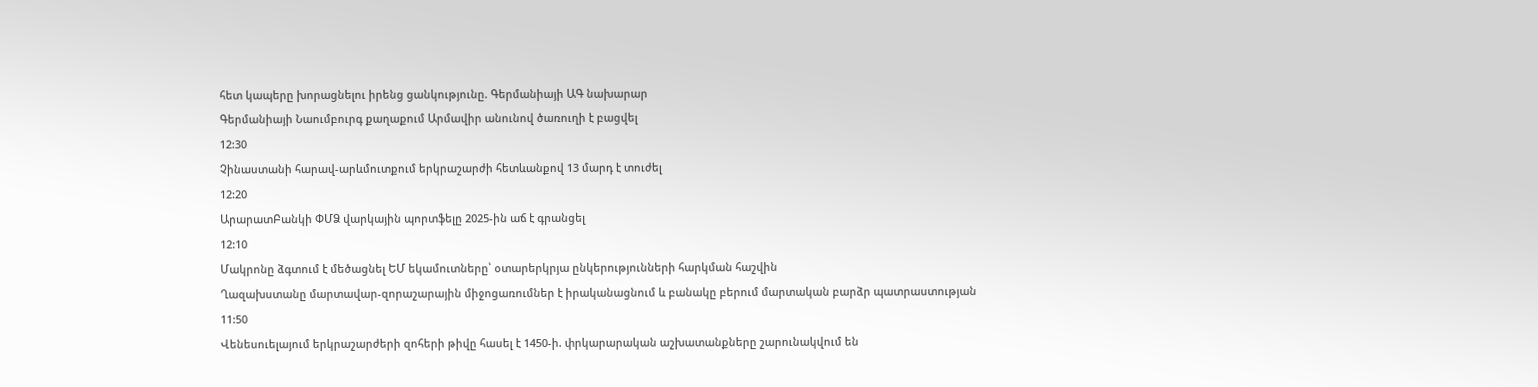հետ կապերը խորացնելու իրենց ցանկությունը. Գերմանիայի ԱԳ նախարար
Գերմանիայի Նաումբուրգ քաղաքում Արմավիր անունով ծառուղի է բացվել
12:30
Չինաստանի հարավ-արևմուտքում երկրաշարժի հետևանքով 13 մարդ է տուժել
12:20
ԱրարատԲանկի ՓՄՁ վարկային պորտֆելը 2025-ին աճ է գրանցել
12:10
Մակրոնը ձգտում է մեծացնել ԵՄ եկամուտները՝ օտարերկրյա ընկերությունների հարկման հաշվին
Ղազախստանը մարտավար-զորաշարային միջոցառումներ է իրականացնում և բանակը բերում մարտական բարձր պատրաստության
11:50
Վենեսուելայում երկրաշարժերի զոհերի թիվը հասել է 1450-ի. փրկարարական աշխատանքները շարունակվում են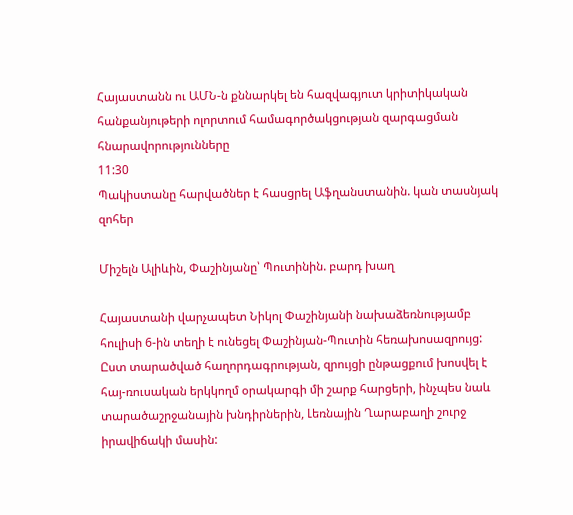Հայաստանն ու ԱՄՆ-ն քննարկել են հազվագյուտ կրիտիկական հանքանյութերի ոլորտում համագործակցության զարգացման հնարավորությունները
11:30
Պակիստանը հարվածներ է հասցրել Աֆղանստանին. կան տասնյակ զոհեր

Միշելն Ալիևին, Փաշինյանը՝ Պուտինին. բարդ խաղ

Հայաստանի վարչապետ Նիկոլ Փաշինյանի նախաձեռնությամբ հուլիսի 6-ին տեղի է ունեցել Փաշինյան-Պուտին հեռախոսազրույց: Ըստ տարածված հաղորդագրության, զրույցի ընթացքում խոսվել է հայ-ռուսական երկկողմ օրակարգի մի շարք հարցերի, ինչպես նաև տարածաշրջանային խնդիրներին, Լեռնային Ղարաբաղի շուրջ իրավիճակի մասին: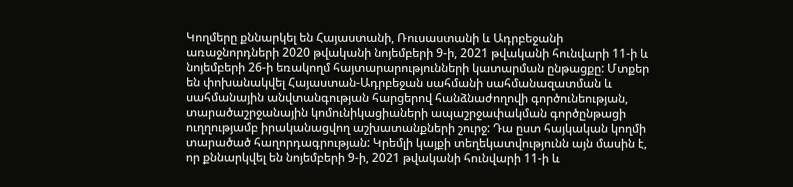Կողմերը քննարկել են Հայաստանի, Ռուսաստանի և Ադրբեջանի առաջնորդների 2020 թվականի նոյեմբերի 9-ի, 2021 թվականի հունվարի 11-ի և նոյեմբերի 26-ի եռակողմ հայտարարությունների կատարման ընթացքը: Մտքեր են փոխանակվել Հայաստան-Ադրբեջան սահմանի սահմանազատման և սահմանային անվտանգության հարցերով հանձնաժողովի գործունեության, տարածաշրջանային կոմունիկացիաների ապաշրջափակման գործընթացի ուղղությամբ իրականացվող աշխատանքների շուրջ: Դա ըստ հայկական կողմի տարածած հաղորդագրության: Կրեմլի կայքի տեղեկատվությունն այն մասին է, որ քննարկվել են նոյեմբերի 9-ի, 2021 թվականի հունվարի 11-ի և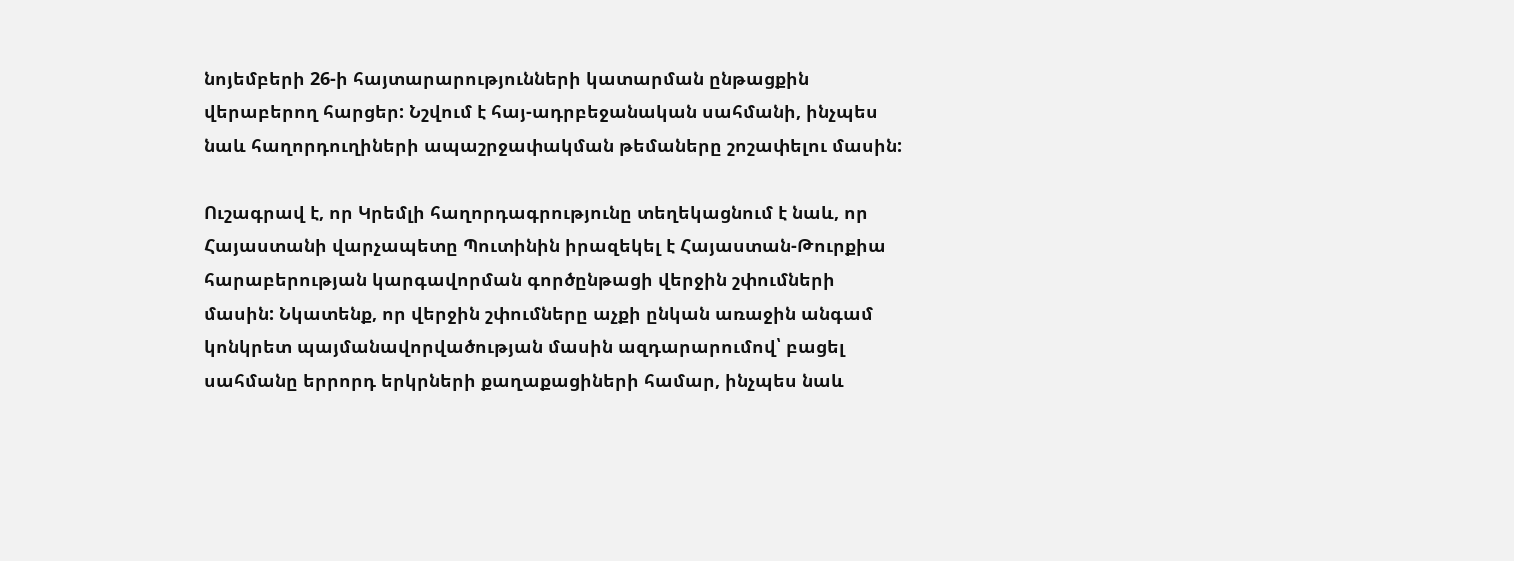նոյեմբերի 26-ի հայտարարությունների կատարման ընթացքին վերաբերող հարցեր: Նշվում է հայ-ադրբեջանական սահմանի, ինչպես նաև հաղորդուղիների ապաշրջափակման թեմաները շոշափելու մասին:

Ուշագրավ է, որ Կրեմլի հաղորդագրությունը տեղեկացնում է նաև, որ Հայաստանի վարչապետը Պուտինին իրազեկել է Հայաստան-Թուրքիա հարաբերության կարգավորման գործընթացի վերջին շփումների մասին: Նկատենք, որ վերջին շփումները աչքի ընկան առաջին անգամ կոնկրետ պայմանավորվածության մասին ազդարարումով՝ բացել սահմանը երրորդ երկրների քաղաքացիների համար, ինչպես նաև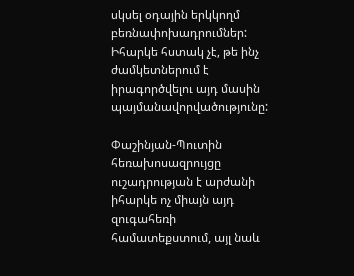սկսել օդային երկկողմ բեռնափոխադրումներ: Իհարկե հստակ չէ, թե ինչ ժամկետներում է իրագործվելու այդ մասին պայմանավորվածությունը:

Փաշինյան-Պուտին հեռախոսազրույցը ուշադրության է արժանի իհարկե ոչ միայն այդ զուգահեռի համատեքստում, այլ նաև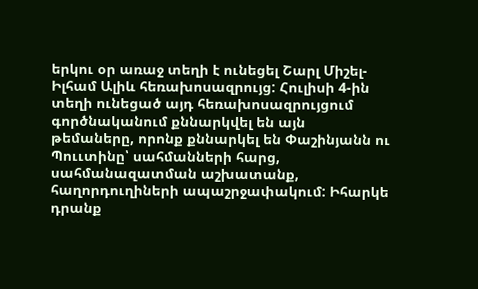երկու օր առաջ տեղի է ունեցել Շարլ Միշել-Իլհամ Ալիև հեռախոսազրույց: Հուլիսի 4-ին տեղի ունեցած այդ հեռախոսազրույցում գործնականում քննարկվել են այն թեմաները, որոնք քննարկել են Փաշինյանն ու Պոււտինը՝ սահմանների հարց, սահմանազատման աշխատանք, հաղորդուղիների ապաշրջափակում: Իհարկե դրանք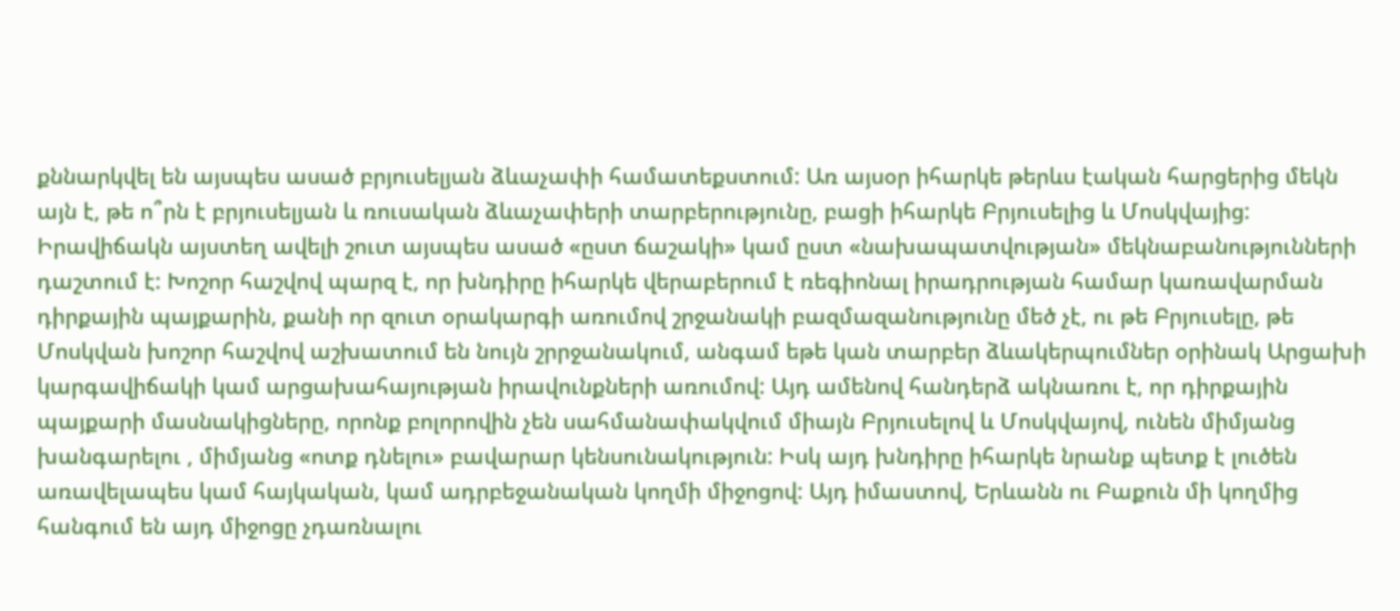քննարկվել են այսպես ասած բրյուսելյան ձևաչափի համատեքստում: Առ այսօր իհարկե թերևս էական հարցերից մեկն այն է, թե ո՞րն է բրյուսելյան և ռուսական ձևաչափերի տարբերությունը, բացի իհարկե Բրյուսելից և Մոսկվայից: Իրավիճակն այստեղ ավելի շուտ այսպես ասած «ըստ ճաշակի» կամ ըստ «նախապատվության» մեկնաբանությունների դաշտում է: Խոշոր հաշվով պարզ է, որ խնդիրը իհարկե վերաբերում է ռեգիոնալ իրադրության համար կառավարման դիրքային պայքարին, քանի որ զուտ օրակարգի առումով շրջանակի բազմազանությունը մեծ չէ, ու թե Բրյուսելը, թե Մոսկվան խոշոր հաշվով աշխատում են նույն շրրջանակում, անգամ եթե կան տարբեր ձևակերպումներ օրինակ Արցախի կարգավիճակի կամ արցախահայության իրավունքների առումով: Այդ ամենով հանդերձ ակնառու է, որ դիրքային պայքարի մասնակիցները, որոնք բոլորովին չեն սահմանափակվում միայն Բրյուսելով և Մոսկվայով, ունեն միմյանց խանգարելու , միմյանց «ոտք դնելու» բավարար կենսունակություն: Իսկ այդ խնդիրը իհարկե նրանք պետք է լուծեն առավելապես կամ հայկական, կամ ադրբեջանական կողմի միջոցով: Այդ իմաստով, Երևանն ու Բաքուն մի կողմից հանգում են այդ միջոցը չդառնալու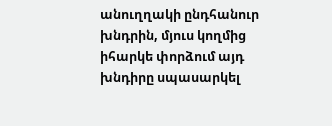անուղղակի ընդհանուր խնդրին, մյուս կողմից իհարկե փորձում այդ խնդիրը սպասարկել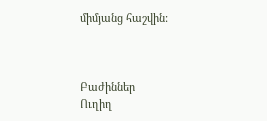միմյանց հաշվին:



Բաժիններ
Ուղիղ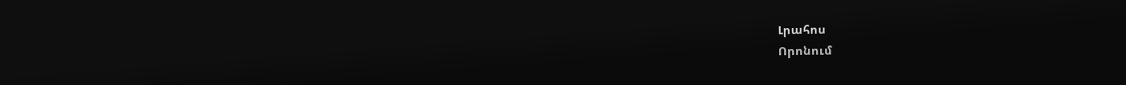Լրահոս
Որոնում